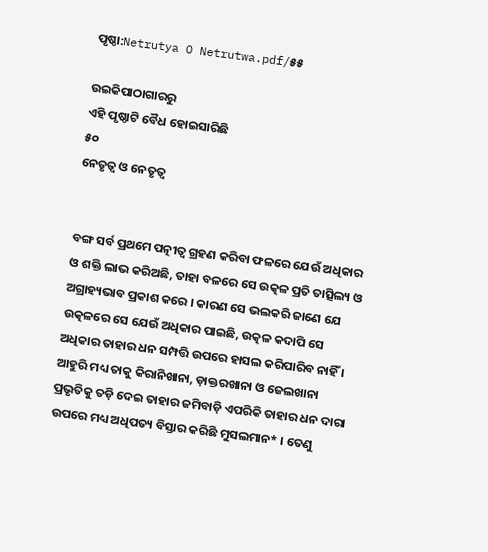ପୃଷ୍ଠା:Netrutya O Netrutwa.pdf/୫୫

ଉଇକିପାଠାଗାର‌ରୁ
ଏହି ପୃଷ୍ଠାଟି ବୈଧ ହୋଇସାରିଛି
୫୦
ନେତୃତ୍ୱ ଓ ନେତୃତ୍ୱ


ବଙ୍ଗ ସର୍ବ ପ୍ରଥମେ ପତ୍ନୀତ୍ୱ ଗ୍ରହଣ କରିବା ଫଳରେ ଯେଉଁ ଅଧିକାର ଓ ଶକ୍ତି ଲାଭ କରିଅଛି, ତାହା ବଳରେ ସେ ଉତ୍କଳ ପ୍ରତି ତାତ୍ସିଲ୍ୟ ଓ ଅଗ୍ରାହ୍ୟଭାବ ପ୍ରକାଶ କରେ । କାରଣ ସେ ଭଲକରି ଜାଣେ ଯେ ଉତ୍କଳରେ ସେ ଯେଉଁ ଅଧିକାର ପାଇଛି, ଉତ୍କଳ କଦାପି ସେ ଅଧିକାର ତାହାର ଧନ ସମ୍ପତ୍ତି ଉପରେ ହାସଲ କରିପାରିବ ନାହିଁ । ଆହୁରି ମଧ୍ୟ ତାକୁ କିରାନିଖାନା, ଡ଼ାକ୍ତରଖାନା ଓ ଜେଲଖାନା ପ୍ରଭୃତିକୁ ତଡ଼ି ଦେଇ ତାହାର ଜମିବାଡ଼ି ଏପରିକି ତାହାର ଧନ ଦାରା ଉପରେ ମଧ୍ୟ ଅଧିପତ୍ୟ ବିସ୍ତାର କରିଛି ମୁସଲମାନ* । ତେଣୁ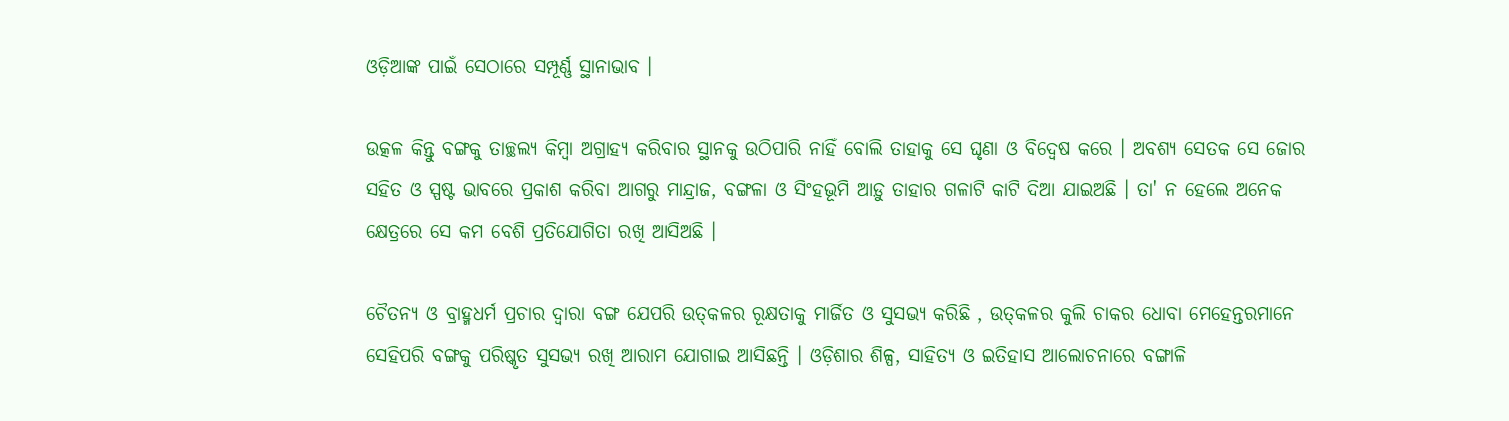ଓଡ଼ିଆଙ୍କ ପାଇଁ ସେଠାରେ ସମ୍ପୂର୍ଣ୍ଣ ସ୍ଥାନାଭାବ ।

ଉତ୍କଳ କିନ୍ତୁ ବଙ୍ଗକୁ ତାଚ୍ଛଲ୍ୟ କିମ୍ବା ଅଗ୍ରାହ୍ୟ କରିବାର ସ୍ଥାନ‌କୁ ଉଠିପାରି ନାହିଁ ବୋଲି ତାହାକୁ ସେ ଘୃଣା ଓ ବିଦ୍ୱେଷ କରେ । ଅବଶ୍ୟ ସେତକ ସେ ଜୋର ସ‌ହିତ ଓ ସ୍ପଷ୍ଟ ଭାବରେ ପ୍ରକାଶ କରିବା ଆଗରୁ ମାନ୍ଦ୍ରାଜ, ବଙ୍ଗଳା ଓ ସିଂହଭୂମି ଆଡ଼ୁ ତାହାର ଗଳାଟି କାଟି ଦିଆ ଯାଇଅଛି । ତା' ନ ହେଲେ ଅନେକ କ୍ଷେତ୍ରରେ ସେ କମ ବେଶି ପ୍ରତିଯୋଗିତା ରଖି ଆସିଅଛି ।

ଚୈତନ୍ୟ ଓ ବ୍ରାହ୍ମଧର୍ମ ପ୍ରଚାର ଦ୍ୱାରା ବଙ୍ଗ ଯେପରି ଉତ୍‌କଳର ରୂକ୍ଷତାକୁ ମାର୍ଜିତ ଓ ସୁସଭ୍ୟ କରିଛି , ଉତ୍‌କଳର କୁଲି ଚାକର ଧୋବା ମେହେନ୍ତରମାନେ ସେହିପରି ବଙ୍ଗକୁ ପରିଷ୍କୃତ ସୁସଭ୍ୟ ରଖି ଆରାମ ଯୋଗାଇ ଆସିଛନ୍ତି । ଓଡ଼ିଶାର ଶିଳ୍ପ, ସାହିତ୍ୟ ଓ ଇତିହାସ ଆଲୋଚନାରେ ବଙ୍ଗାଳି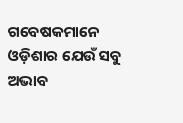ଗବେଷକମାନେ ଓଡ଼ିଶାର ଯେଉଁ ସବୁ ଅଭାବ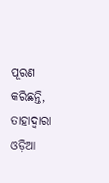ପୂରଣ କରିଛନ୍ତି, ତାହାଦ୍ୱାରା ଓଡ଼ିଆ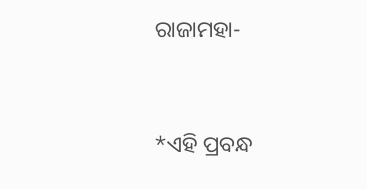ରାଜାମହା-


*ଏହି ପ୍ରବନ୍ଧ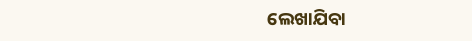ଲେଖାଯିବା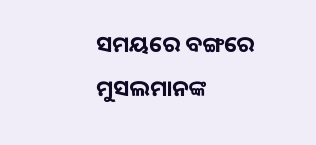ସମୟରେ ବଙ୍ଗରେ ମୁସଲମାନଙ୍କ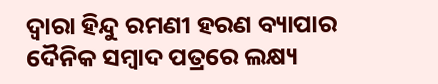ଦ୍ୱାରା ହିନ୍ଦୁ ରମଣୀ ହରଣ ବ୍ୟାପାର ଦୈନିକ ସମ୍ବାଦ ପତ୍ରରେ ଲକ୍ଷ୍ୟ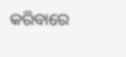କରିବାରେ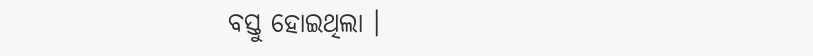ବସ୍ତୁ ହୋଇଥିଲା ।